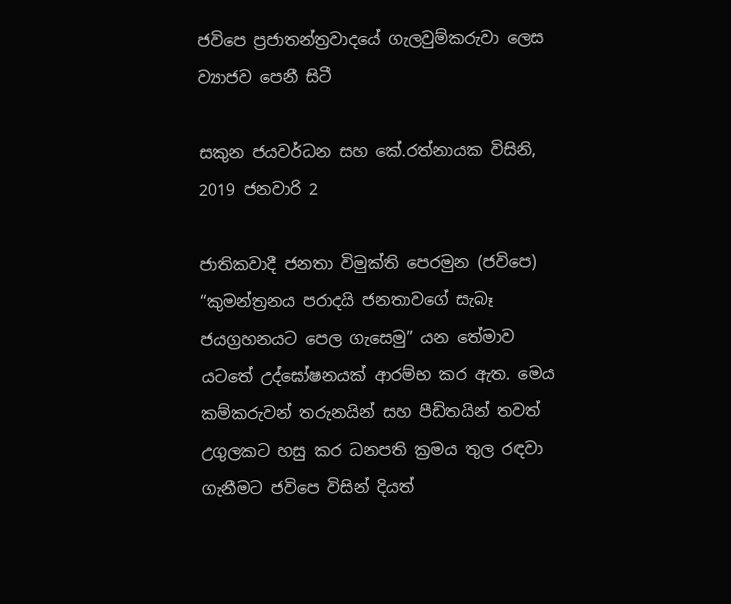ජවිපෙ ප්‍රජාතන්ත්‍රවාදයේ ගැලවුම්කරුවා ලෙස ව්‍යාජව පෙනී සිටී

සකුන ජයවර්ධන සහ කේ.රත්නායක විසිනි, 2019 ජනවාරි 2

ජාතිකවාදී ජනතා විමුක්ති පෙරමුන (ජවිපෙ) “කුමන්ත්‍රනය පරාදයි ජනතාවගේ සැබෑ ජයග්‍රහනයට පෙල ගැසෙමු” යන තේමාව යටතේ උද්ඝෝෂනයක් ආරම්භ කර ඇත. මෙය කම්කරුවන් තරුනයින් සහ පීඩිතයින් තවත් උගුලකට හසු කර ධනපති ක්‍රමය තුල රඳවා ගැනීමට ජවිපෙ විසින් දියත්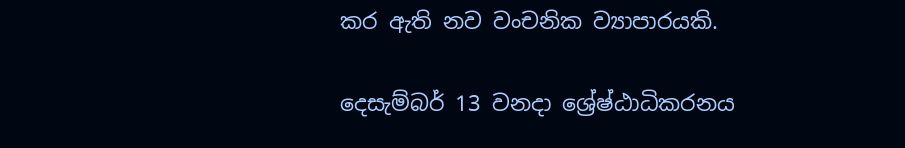කර ඇති නව වංචනික ව්‍යාපාරයකි.

දෙසැම්බර් 13 වනදා ශ්‍රේෂ්ඨාධිකරනය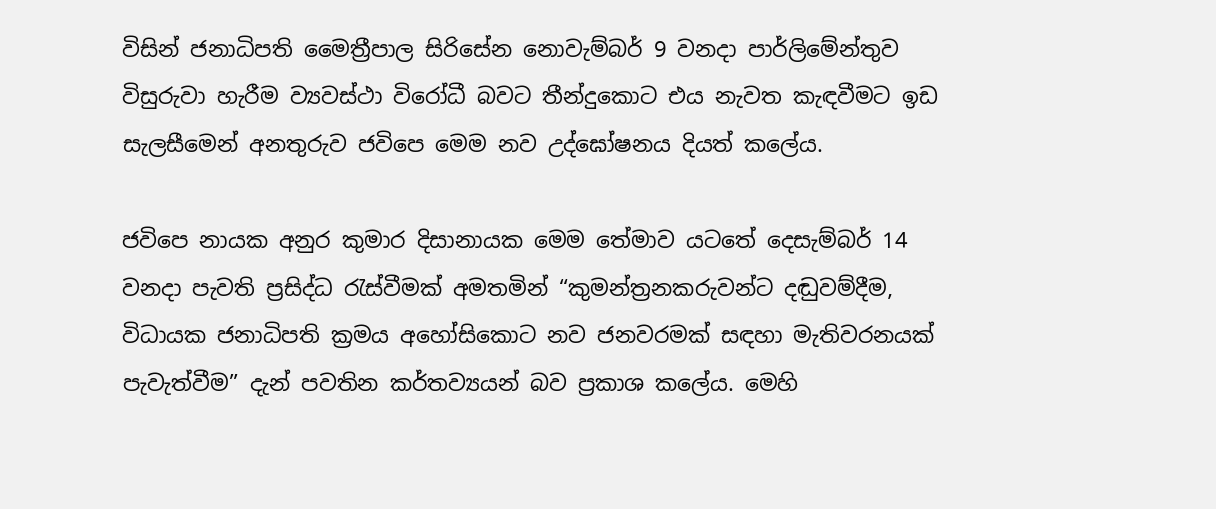විසින් ජනාධිපති මෛත්‍රීපාල සිරිසේන නොවැම්බර් 9 වනදා පාර්ලිමේන්තුව විසුරුවා හැරීම ව්‍යවස්ථා විරෝධී බවට තීන්දුකොට එය නැවත කැඳවීමට ඉඩ සැලසීමෙන් අනතුරුව ජවිපෙ මෙම නව උද්ඝෝෂනය දියත් කලේය.

ජවිපෙ නායක අනුර කුමාර දිසානායක මෙම තේමාව යටතේ දෙසැම්බර් 14 වනදා පැවති ප්‍රසිද්ධ රැස්වීමක් අමතමින් “කුමන්ත්‍රනකරුවන්ට දඬුවම්දීම, විධායක ජනාධිපති ක්‍රමය අහෝසිකොට නව ජනවරමක් සඳහා මැතිවරනයක් පැවැත්වීම” දැන් පවතින කර්තව්‍යයන් බව ප්‍රකාශ කලේය. මෙහි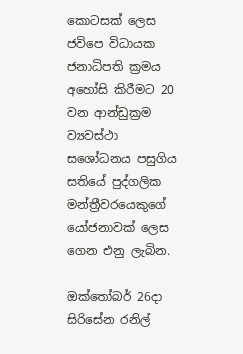කොටසක් ලෙස ජවිපෙ විධායක ජනාධිපති ක්‍රමය අහෝසි කිරීමට 20 වන ආන්ඩුක්‍රම ව්‍යවස්ථා සශෝධනය පසුගිය සතියේ පුද්ගලික මන්ත්‍රීවරයෙකුගේ යෝජනාවක් ලෙස ගෙන එනු ලැබින.

ඔක්තෝබර් 26දා සිරිසේන රනිල්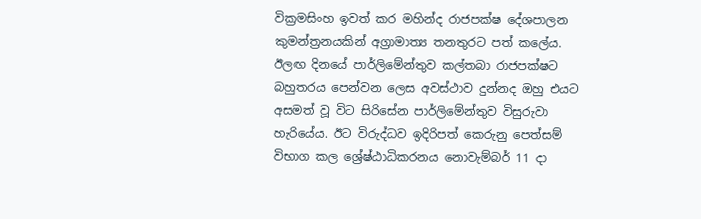වික්‍රමසිංහ ඉවත් කර මහින්ද රාජපක්ෂ දේශපාලන කුමන්ත්‍රනයකින් අග්‍රාමාත්‍ය තනතුරට පත් කලේය. ඊලඟ දිනයේ පාර්ලිමේන්තුව කල්තබා රාජපක්ෂට බහුතරය පෙන්වන ලෙස අවස්ථාව දුන්නද ඔහු එයට අසමත් වූ විට සිරිසේන පාර්ලිමේන්තුව විසුරුවා හැරියේය. ඊට විරුද්ධව ඉදිරිපත් කෙරුනු පෙත්සම් විභාග කල ශ්‍රේෂ්ඨාධිකරනය නොවැම්බර් 11 දා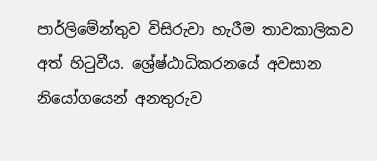පාර්ලිමේන්තුව විසිරුවා හැරීම තාවකාලිකව අත් හිටුවීය. ශ්‍රේෂ්ඨාධිකරනයේ අවසාන නියෝගයෙන් අනතුරුව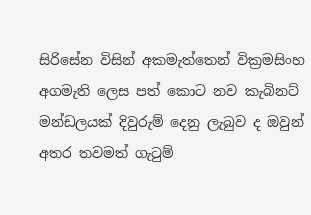සිරිසේන විසින් අකමැත්තෙන් වික්‍රමසිංහ අගමැති ලෙස පත් කොට නව කැබිනට් මන්ඩලයක් දිවුරුම් දෙනු ලැබුව ද ඔවුන් අතර තවමත් ගැටුම්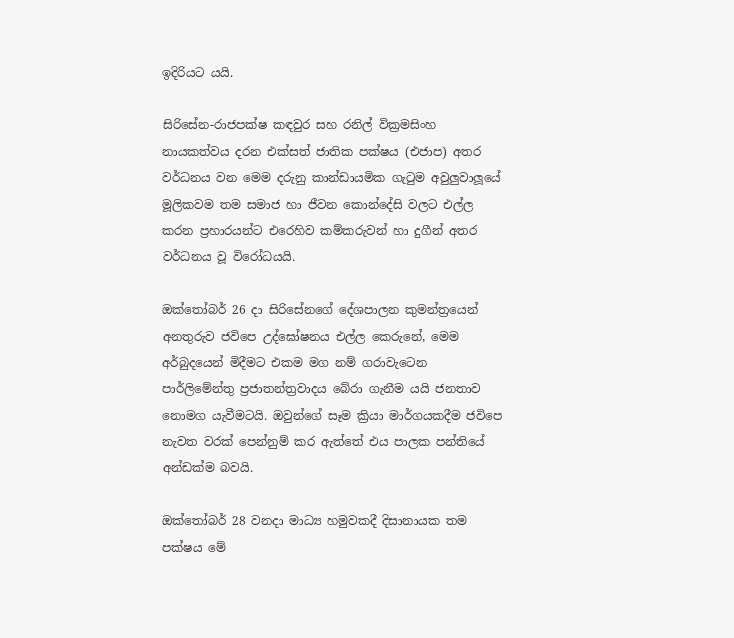ඉදිරියට යයි.

සිරිසේන-රාජපක්ෂ කඳවුර සහ රනිල් වික්‍රමසිංහ නායකත්වය දරන එක්සත් ජාතික පක්ෂය (එජාප) අතර වර්ධනය වන මෙම දරුනු කාන්ඩායමික ගැටුම අවුලුවාලූයේ මූලිකවම තම සමාජ හා ජීවන කොන්දේසි වලට එල්ල කරන ප්‍රහාරයන්ට එරෙහිව කම්කරුවන් හා දුගීන් අතර වර්ධනය වූ විරෝධයයි.

ඔක්තෝබර් 26 දා සිරිසේනගේ දේශපාලන කුමන්ත්‍රයෙන් අනතුරුව ජවිපෙ උද්ඝෝෂනය එල්ල කෙරුනේ, මෙම අර්බුදයෙන් මිදීමට එකම මග නම් ගරාවැටෙන පාර්ලිමේන්තු ප්‍රජාතන්ත්‍රවාදය බේරා ගැනීම යයි ජනතාව නොමග යැවීමටයි. ඔවුන්ගේ සෑම ක්‍රියා මාර්ගයකදීම ජවිපෙ නැවත වරක් පෙන්නුම් කර ඇත්තේ එය පාලක පන්තියේ අන්ඩක්ම බවයි.

ඔක්තෝබර් 28 වනදා මාධ්‍ය හමුවකදී දිසානායක තම පක්ෂය මේ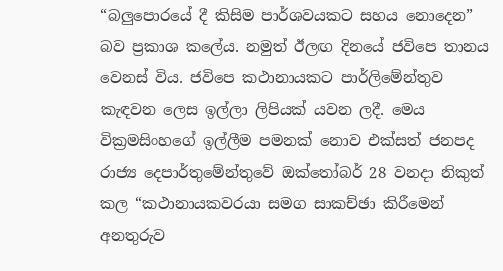“බලුපොරයේ දී කිසිම පාර්ශවයකට සහය නොදෙන” බව ප්‍රකාශ කලේය. නමුත් ඊලඟ දිනයේ ජවිපෙ තානය වෙනස් විය. ජවිපෙ කථානායකට පාර්ලිමේන්තුව කැඳවන ලෙස ඉල්ලා ලිපියක් යවන ලදී. මෙය වික්‍රමසිංහගේ ඉල්ලීම පමනක් නොව එක්සත් ජනපද රාජ්‍ය දෙපාර්තුමේන්තුවේ ඔක්තෝබර් 28 වනදා නිකුත් කල “කථානායකවරයා සමග සාකච්ඡා කිරීමෙන් අනතුරුව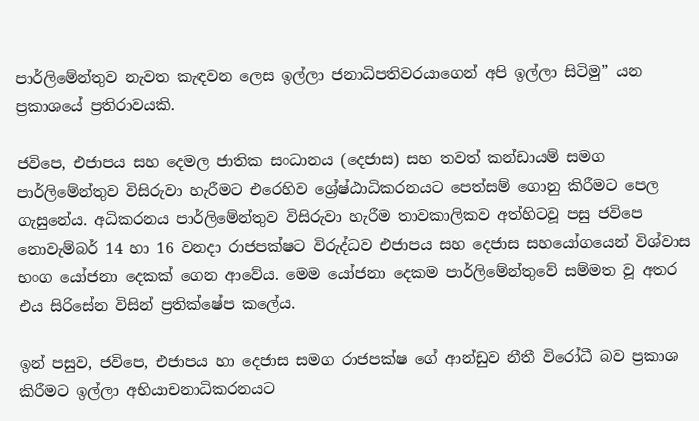පාර්ලිමේන්තුව නැවත කැඳවන ලෙස ඉල්ලා ජනාධිපතිවරයාගෙන් අපි ඉල්ලා සිටිමු” යන ප්‍රකාශයේ ප්‍රතිරාවයකි.

ජවිපෙ, එජාපය සහ දෙමල ජාතික සංධානය (දෙජාස) සහ තවත් කන්ඩායම් සමග පාර්ලිමේන්තුව විසිරුවා හැරීමට එරෙහිව ශ්‍රේෂ්ඨාධිකරනයට පෙත්සම් ගොනු කිරීමට පෙල ගැසුනේය. අධිකරනය පාර්ලිමේන්තුව විසිරුවා හැරීම තාවකාලිකව අත්හිටවූ පසු ජවිපෙ නොවැම්බර් 14 හා 16 වනදා රාජපක්ෂට විරුද්ධව එජාපය සහ දෙජාස සහයෝගයෙන් විශ්වාස භංග යෝජනා දෙකක් ගෙන ආවේය. මෙම යෝජනා දෙකම පාර්ලිමේන්තුවේ සම්මත වූ අතර එය සිරිසේන විසින් ප්‍රතික්ෂේප කලේය.

ඉන් පසුව, ජවිපෙ, එජාපය හා දෙජාස සමග රාජපක්ෂ ගේ ආන්ඩුව නීතී විරෝධී බව ප්‍රකාශ කිරීමට ඉල්ලා අභියාචනාධිකරනයට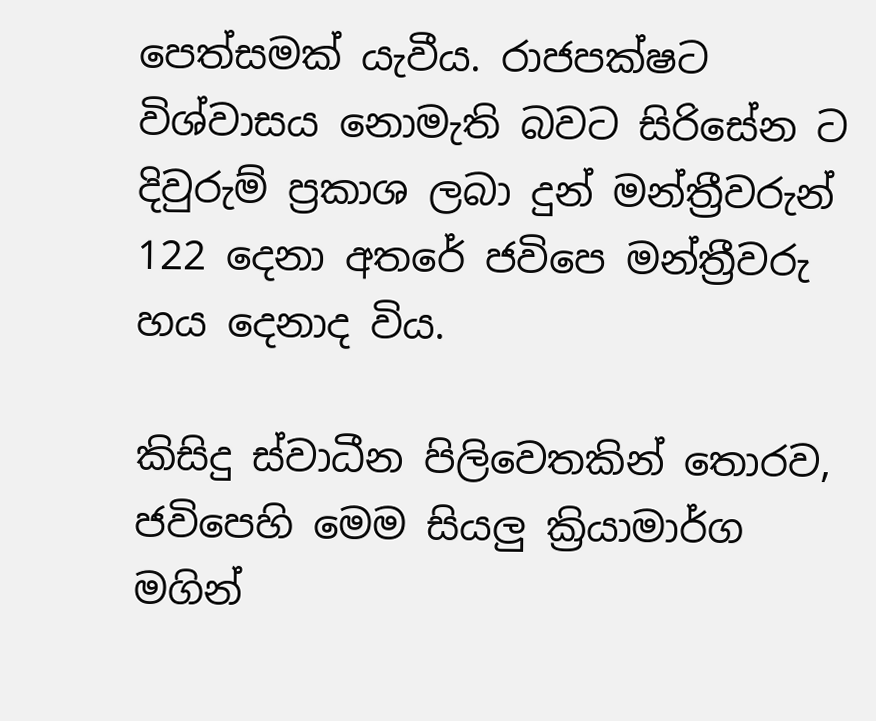පෙත්සමක් යැවීය. රාජපක්ෂට විශ්වාසය නොමැති බවට සිරිසේන ට දිවුරුම් ප්‍රකාශ ලබා දුන් මන්ත්‍රීවරුන් 122 දෙනා අතරේ ජවිපෙ මන්ත්‍රීවරු හය දෙනාද විය.

කිසිදු ස්වාධීන පිලිවෙතකින් තොරව, ජවිපෙහි මෙම සියලු ක්‍රියාමාර්ග මගින්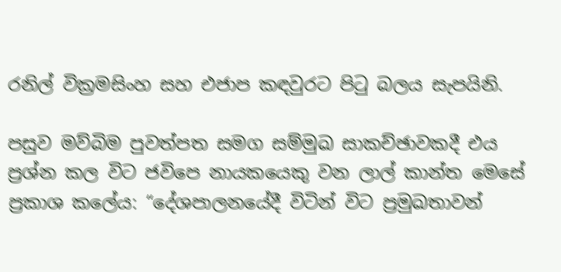රනිල් වික්‍රමසිංහ සහ එජාප කඳවුරට පිටු බලය සැපයිනි.

පසුව මව්බිම පුවත්පත සමග සම්මුඛ සාකච්ඡාවකදී එය ප්‍රශ්න කල විට ජවිපෙ නායකයෙකු වන ලාල් කාන්ත මෙසේ ප්‍රකාශ කලේය: “දේශපාලනයේදී විටින් විට ප්‍රමුඛතාවන්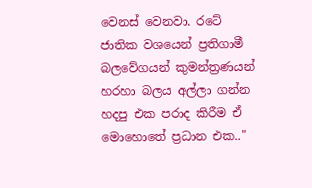වෙනස් වෙනවා. රටේ ජාතික වශයෙන් ප්‍රතිගාමී බලවේගයන් කුමන්ත්‍රණයන් හරහා බලය අල්ලා ගන්න හදපු එක පරාද කිරීම ඒ මොහොතේ ප්‍රධාන එක.."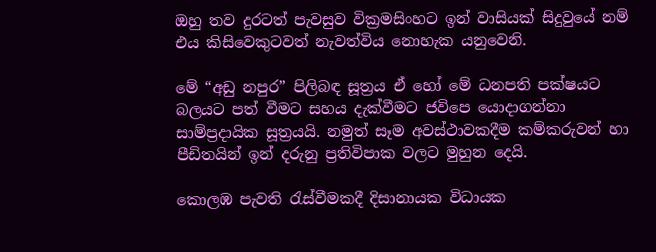ඔහු තව දුරටත් පැවසුව වික්‍රමසිංහට ඉන් වාසියක් සිදුවුයේ නම් එය කිසිවෙකුටවත් නැවත්විය නොහැක යනුවෙනි.

මේ “අඩු නපුර” පිලිබඳ සූත්‍රය ඒ හෝ මේ ධනපති පක්ෂයට බලයට පත් වීමට සහය දැක්වීමට ජවිපෙ යොදාගන්නා සාම්ප්‍රදායික සූත්‍රයයි. නමුත් සෑම අවස්ථාවකදීම කම්කරුවන් හා පීඩිතයින් ඉන් දරුනු ප්‍රතිවිපාක වලට මුහුන දෙයි.

කොලඹ පැවති රැස්වීමකදී දිසානායක විධායක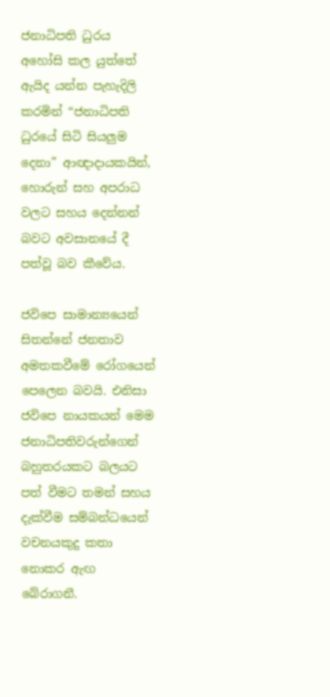ජනාධිපති ධුරය අහෝසි කල යුත්තේ ඇයිද යන්න පැහැදිලි කරමින් “ජනාධිපති ධුරයේ සිටි සියලුම දෙනා” ආඥාදායකයින්, හොරුන් සහ අපරාධ වලට සහය දෙන්නන් බවට අවසානයේ දී පත්වූ බව කීවේය.

ජවිපෙ සාමාන්‍යයෙන් සිතන්නේ ජනතාව අමතකවීමේ රෝගයෙන් පෙලෙන බවයි. එනිසා ජවිපෙ නායකයන් මෙම ජනාධිපතිවරුන්ගෙන් බහුතරයකට බලයට පත් වීමට තමන් සහය දැක්වීම සම්බන්ධයෙන් වචනයකුදු කතා නොකර ඇඟ බේරාගනී.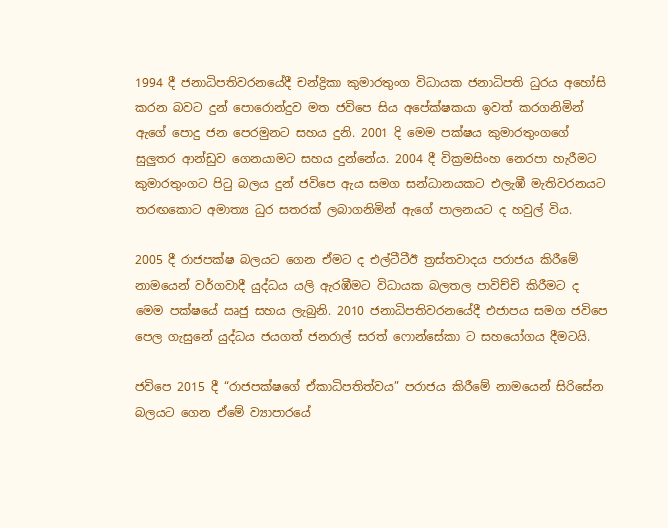1994 දී ජනාධිපතිවරනයේදී චන්ද්‍රිකා කුමාරතුංග විධායක ජනාධිපති ධුරය අහෝසි කරන බවට දුන් පොරොන්දුව මත ජවිපෙ සිය අපේක්ෂකයා ඉවත් කරගනිමින් ඇගේ පොදු ජන පෙරමුනට සහය දුනි. 2001 දි මෙම පක්ෂය කුමාරතුංගගේ සුලුතර ආන්ඩුව ගෙනයාමට සහය දුන්නේය. 2004 දී වික්‍රමසිංහ නෙරපා හැරීමට කුමාරතුංගට පිටු බලය දුන් ජවිපෙ ඇය සමග සන්ධානයකට එලැඹී මැතිවරනයට තරඟකොට අමාත්‍ය ධුර සතරක් ලබාගනිමින් ඇගේ පාලනයට ද හවුල් විය.

2005 දී රාජපක්ෂ බලයට ගෙන ඒමට ද එල්ටීටීඊ ත්‍රස්තවාදය පරාජය කිරීමේ නාමයෙන් වර්ගවාදී යුද්ධය යලි ඇරඹීමට විධායක බලතල පාවිච්චි කිරීමට ද මෙම පක්ෂයේ ඍජු සහය ලැබුනි. 2010 ජනාධිපතිවරනයේදී එජාපය සමග ජවිපෙ පෙල ගැසුනේ යුද්ධය ජයගත් ජනරාල් සරත් ෆොන්සේකා ට සහයෝගය දීමටයි.

ජවිපෙ 2015 දී “රාජපක්ෂගේ ඒකාධිපතිත්වය” පරාජය කිරීමේ නාමයෙන් සිරිසේන බලයට ගෙන ඒමේ ව්‍යාපාරයේ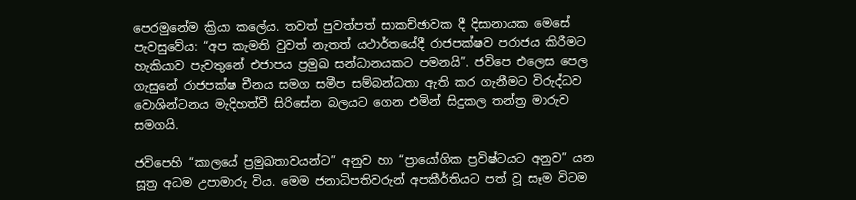පෙරමුනේම ක්‍රියා කලේය. තවත් පුවත්පත් සාකච්ඡාවක දී දිසානායක මෙසේ පැවසුවේය: “අප කැමති වුවත් නැතත් යථාර්තයේදී රාජපක්ෂව පරාජය කිරීමට හැකියාව පැවතුනේ එජාපය ප්‍රමුඛ සන්ධානයකට පමනයි”. ජවිපෙ එලෙස පෙල ගැසුනේ රාජපක්ෂ චීනය සමග සමීප සම්බන්ධතා ඇති කර ගැනීමට විරුද්ධව වොශින්ටනය මැදිහත්වී සිරිසේන බලයට ගෙන එමින් සිදුකල තන්ත්‍ර මාරුව සමගයි.

ජවිපෙහි “කාලයේ ප්‍රමුඛතාවයන්ට” අනුව හා “ප්‍රායෝගික ප්‍රවිෂ්ටයට අනුව” යන සූත්‍ර අධම උපාමාරු විය. මෙම ජනාධිපතිවරුන් අපකීර්තියට පත් වූ සෑම විටම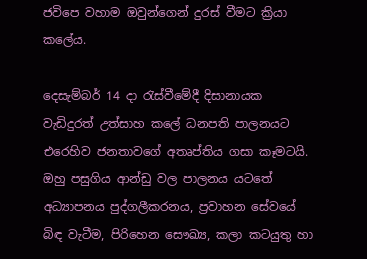ජවිපෙ වහාම ඔවුන්ගෙන් දුරස් වීමට ක්‍රියා කලේය.

දෙසැම්බර් 14 දා රැස්වීමේදී දිසානායක වැඩිදුරත් උත්සාහ කලේ ධනපති පාලනයට එරෙහිව ජනතාවගේ අතෘප්තිය ගසා කෑමටයි. ඔහු පසුගිය ආන්ඩු වල පාලනය යටතේ අධ්‍යාපනය පුද්ගලීකරනය, ප්‍රවාහන සේවයේ බිඳ වැටීම, පිරිහෙන සෞඛ්‍ය, කලා කටයුතු හා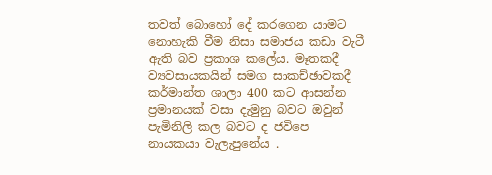තවත් බොහෝ දේ කරගෙන යාමට නොහැකි වීම නිසා සමාජය කඩා වැටී ඇති බව ප්‍රකාශ කලේය. මෑතකදී ව්‍යවසායකයින් සමග සාකච්ඡාවකදී කර්මාන්ත ශාලා 400 කට ආසන්න ප්‍රමානයක් වසා දැමුනු බවට ඔවුන් පැමිනිලි කල බවට ද ජවිපෙ නායකයා වැලැපුනේය .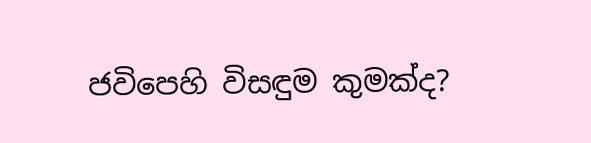ජවිපෙහි විසඳුම කුමක්ද?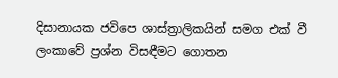දිසානායක ජවිපෙ ශාස්ත්‍රාලිකයින් සමග එක් වී ලංකාවේ ප්‍රශ්න විසඳීමට ගොතන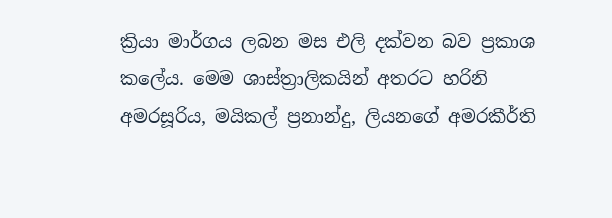ක්‍රියා මාර්ගය ලබන මස එලි දක්වන බව ප්‍රකාශ කලේය. මෙම ශාස්ත්‍රාලිකයින් අතරට හරිනි අමරසූරිය, මයිකල් ප්‍රනාන්දු, ලියනගේ අමරකීර්ති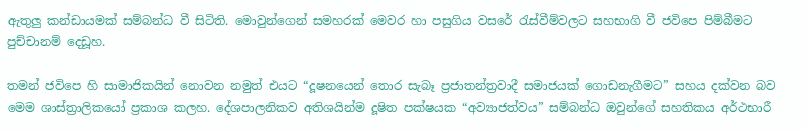ඇතුලු කන්ඩායමක් සම්බන්ධ වී සිටිති. මොවුන්ගෙන් සමහරක් මෙවර හා පසුගිය වසරේ රැස්වීම්වලට සහභාගි වී ජවිපෙ පිම්බීමට පුච්චානම් දෙඩූහ.

තමන් ජවිපෙ හි සාමාජිකයින් නොවන නමුත් එයට “දූෂනයෙන් තොර සැබෑ ප්‍රජාතන්ත්‍රවාදී සමාජයක් ගොඩනැගීමට” සහය දක්වන බව මෙම ශාස්ත්‍රාලිකයෝ ප්‍රකාශ කලහ. දේශපාලනිකව අතිශයින්ම දූෂිත පක්ෂයක “අව්‍යාජත්වය” සම්බන්ධ ඔවුන්ගේ සහතිකය අර්ථභාරී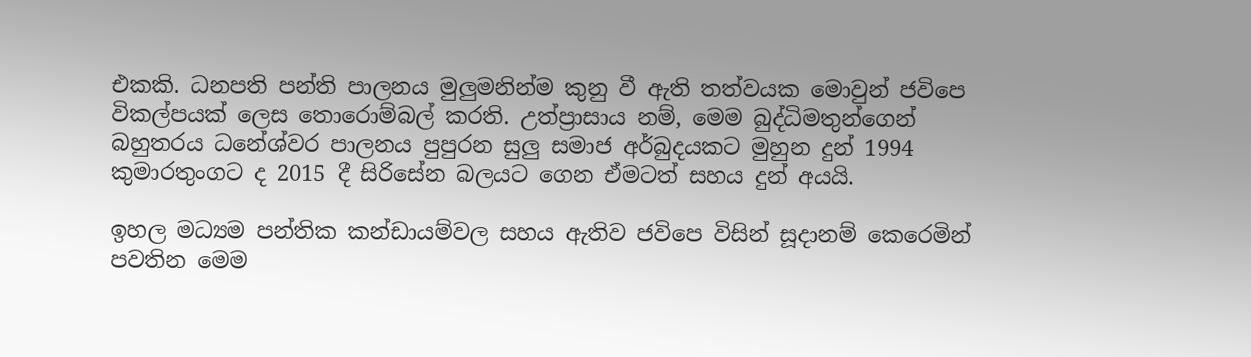එකකි. ධනපති පන්ති පාලනය මුලුමනින්ම කුනු වී ඇති තත්වයක මොවුන් ජවිපෙ විකල්පයක් ලෙස තොරොම්බල් කරති. උත්ප්‍රාසාය නම්, මෙම බුද්ධිමතුන්ගෙන් බහුතරය ධනේශ්වර පාලනය පුපුරන සුලු සමාජ අර්බුදයකට මුහුන දුන් 1994 කුමාරතුංගට ද 2015 දී සිරිසේන බලයට ගෙන ඒමටත් සහය දුන් අයයි.

ඉහල මධ්‍යම පන්තික කන්ඩායම්වල සහය ඇතිව ජවිපෙ විසින් සූදානම් කෙරෙමින් පවතින මෙම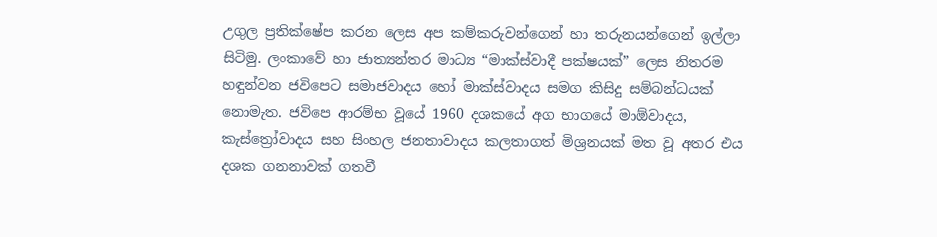උගුල ප්‍රතික්ෂේප කරන ලෙස අප කම්කරුවන්ගෙන් හා තරුනයන්ගෙන් ඉල්ලා සිටිමු. ලංකාවේ හා ජාත්‍යන්තර මාධ්‍ය “මාක්ස්වාදී පක්ෂයක්” ලෙස නිතරම හඳුන්වන ජවිපෙට සමාජවාදය හෝ මාක්ස්වාදය සමග කිසිදු සම්බන්ධයක් නොමැත. ජවිපෙ ආරම්භ වූයේ 1960 දශකයේ අග භාගයේ මාඕවාදය, කැස්ත්‍රෝවාදය සහ සිංහල ජනතාවාදය කලතාගත් මිශ්‍රනයක් මත වූ අතර එය දශක ගනනාවක් ගතවී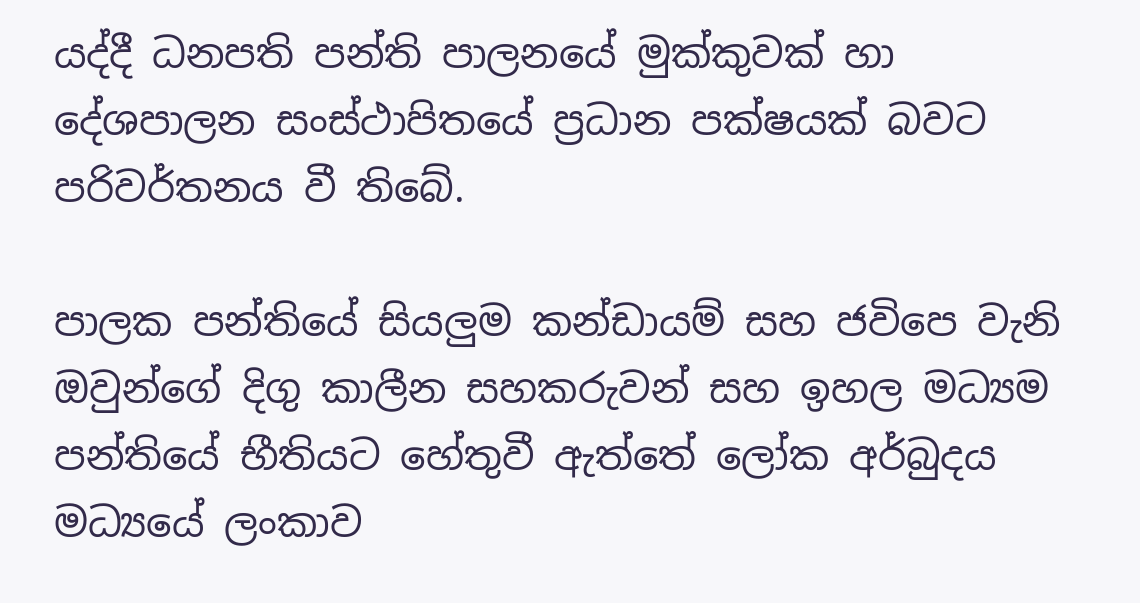යද්දී ධනපති පන්ති පාලනයේ මුක්කුවක් හා දේශපාලන සංස්ථාපිතයේ ප්‍රධාන පක්ෂයක් බවට පරිවර්තනය වී තිබේ.

පාලක පන්තියේ සියලුම කන්ඩායම් සහ ජවිපෙ වැනි ඔවුන්ගේ දිගු කාලීන සහකරුවන් සහ ඉහල මධ්‍යම පන්තියේ භීතියට හේතුවී ඇත්තේ ලෝක අර්බුදය මධ්‍යයේ ලංකාව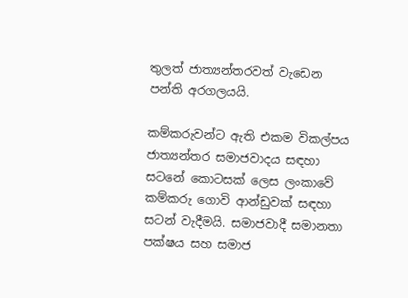තුලත් ජාත්‍යන්තරවත් වැඩෙන පන්ති අරගලයයි.

කම්කරුවන්ට ඇති එකම විකල්පය ජාත්‍යන්තර සමාජවාදය සඳහා සටනේ කොටසක් ලෙස ලංකාවේ කම්කරු ගොවි ආන්ඩුවක් සඳහා සටන් වැදීමයි. සමාජවාදී සමානතා පක්ෂය සහ සමාජ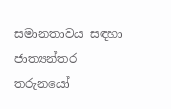සමානතාවය සඳහා ජාත්‍යන්තර තරුනයෝ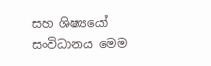සහ ශිෂ්‍යයෝ සංවිධානය මෙම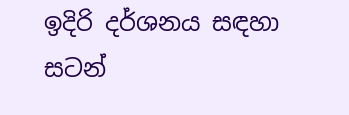ඉදිරි දර්ශනය සඳහා සටන්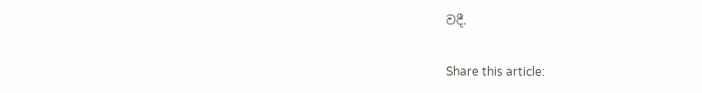වදී.

Share this article: